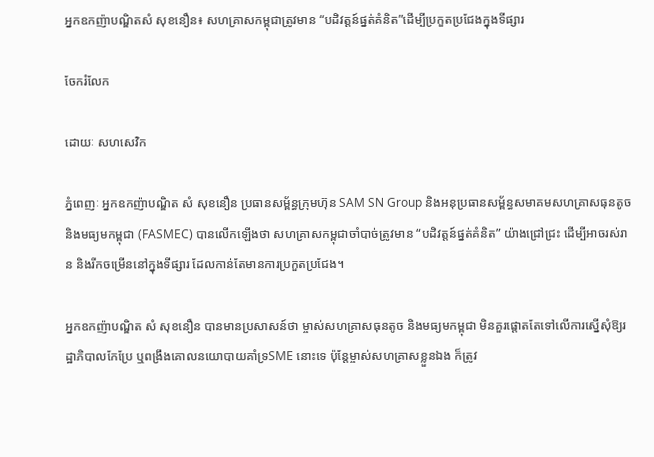អ្នកឧកញ៉ាបណ្ឌិតសំ សុខនឿន៖ សហគ្រាសកម្ពុជាត្រូវមាន “បដិវត្តន៍ផ្នត់គំនិត”ដើម្បីប្រកួតប្រជែងក្នុងទីផ្សារ

ចែករំលែក

ដោយៈ សហសេវិក

ភ្នំពេញៈ អ្នកឧកញ៉ាបណ្ឌិត សំ សុខនឿន ប្រធានសម្ព័ន្ធក្រុមហ៊ុន SAM SN Group និងអនុប្រធានសម្ព័ន្ធសមាគមសហគ្រាសធុនតូច និងមធ្យមកម្ពុជា (FASMEC) បានលើកឡើងថា សហគ្រាសកម្ពុជាចាំបាច់ត្រូវមាន “បដិវត្តន៍ផ្នត់គំនិត” យ៉ាងជ្រៅជ្រះ ដើម្បីអាចរស់រាន និងរីកចម្រើននៅក្នុងទីផ្សារ ដែលកាន់តែមានការប្រកួតប្រជែង។

អ្នកឧកញ៉ាបណ្ឌិត សំ សុខនឿន បានមានប្រសាសន៍ថា ម្ចាស់សហគ្រាសធុនតូច និងមធ្យមកម្ពុជា មិនគួរផ្តោតតែទៅលើការស្នើសុំឱ្យរដ្ឋាភិបាលកែប្រែ ឬពង្រឹងគោលនយោបាយគាំទ្រSME នោះទេ ប៉ុន្តែម្ចាស់សហគ្រាសខ្លួនឯង ក៏ត្រូវ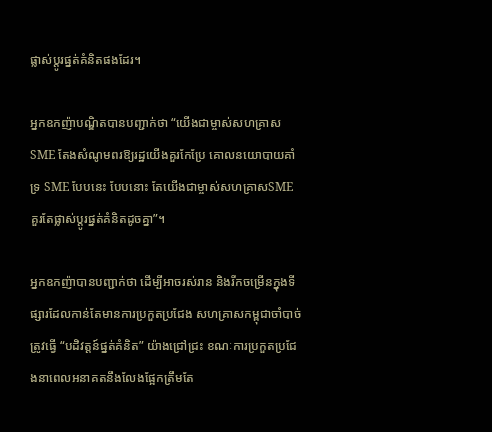ផ្លាស់ប្តូរផ្នត់គំនិតផងដែរ។

អ្នកឧកញ៉ាបណ្ឌិតបានបញ្ជាក់ថា “យើងជាម្ចាស់សហគ្រាស SME តែងសំណូមពរឱ្យរដ្ឋយើងគួរកែប្រែ គោលនយោបាយគាំទ្រ SME បែបនេះ បែបនោះ តែយើងជាម្ចាស់សហគ្រាសSME គួរតែផ្លាស់ប្តូរផ្នត់គំនិតដូចគ្នា”។

អ្នកឧកញ៉ាបានបញ្ជាក់ថា ដើម្បីអាចរស់រាន និងរីកចម្រើនក្នុងទីផ្សារដែលកាន់តែមានការប្រកួតប្រជែង សហគ្រាសកម្ពុជាចាំបាច់ត្រូវធ្វើ “បដិវត្តន៍ផ្នត់គំនិត” យ៉ាងជ្រៅជ្រះ ខណៈការប្រកួតប្រជែងនាពេលអនាគតនឹងលែងផ្អែកត្រឹមតែ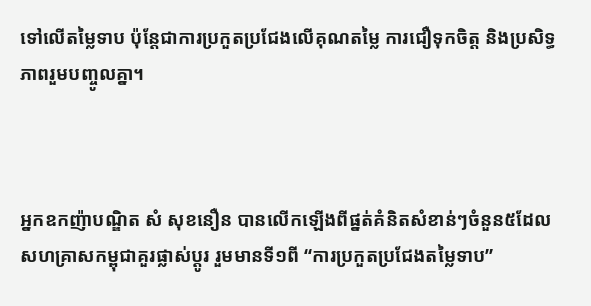ទៅលើតម្លៃទាប ប៉ុន្តែជាការប្រកួតប្រជែងលើគុណតម្លៃ ការជឿទុកចិត្ត និងប្រសិទ្ធភាពរួមបញ្ចូលគ្នា។



អ្នកឧកញ៉ាបណ្ឌិត សំ សុខនឿន បានលើកឡើងពីផ្នត់គំនិតសំខាន់ៗចំនួន៥ដែលសហគ្រាសកម្ពុជាគួរផ្លាស់ប្តូរ រួមមានទី១ពី “ការប្រកួតប្រជែងតម្លៃទាប”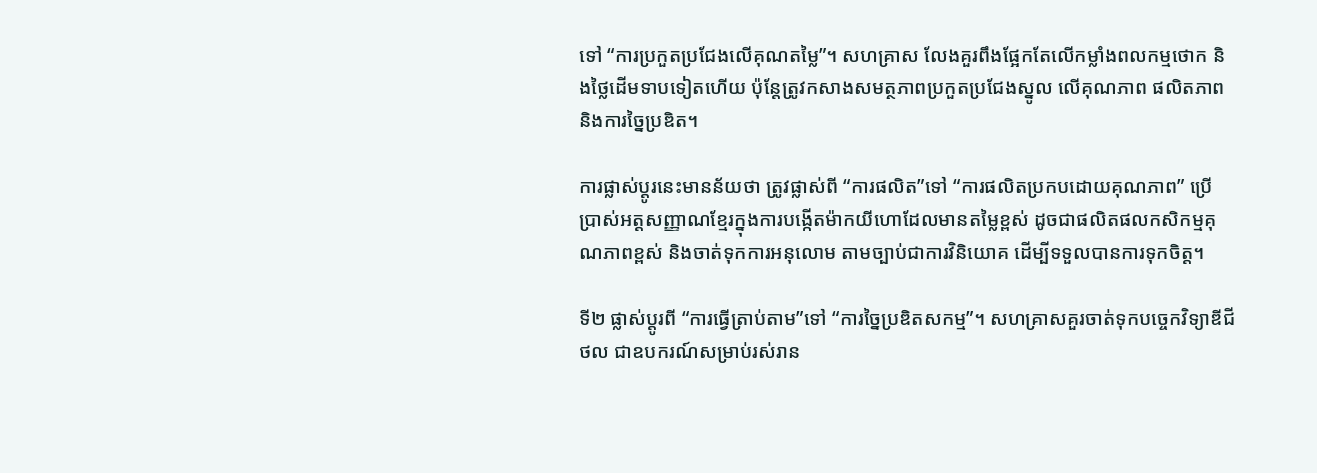ទៅ “ការប្រកួតប្រជែងលើគុណតម្លៃ”។ សហគ្រាស លែងគួរពឹងផ្អែកតែលើកម្លាំងពលកម្មថោក និងថ្លៃដើមទាបទៀតហើយ ប៉ុន្តែត្រូវកសាងសមត្ថភាពប្រកួតប្រជែងស្នូល លើគុណភាព ផលិតភាព និងការច្នៃប្រឌិត។

ការផ្លាស់ប្តូរនេះមានន័យថា ត្រូវផ្លាស់ពី “ការផលិត”ទៅ “ការផលិតប្រកបដោយគុណភាព” ប្រើប្រាស់អត្តសញ្ញាណខ្មែរក្នុងការបង្កើតម៉ាកយីហោដែលមានតម្លៃខ្ពស់ ដូចជាផលិតផលកសិកម្មគុណភាពខ្ពស់ និងចាត់ទុកការអនុលោម តាមច្បាប់ជាការវិនិយោគ ដើម្បីទទួលបានការទុកចិត្ត។

ទី២ ផ្លាស់ប្តូរពី “ការធ្វើត្រាប់តាម”ទៅ “ការច្នៃប្រឌិតសកម្ម”។ សហគ្រាសគួរចាត់ទុកបច្ចេកវិទ្យាឌីជីថល ជាឧបករណ៍សម្រាប់រស់រាន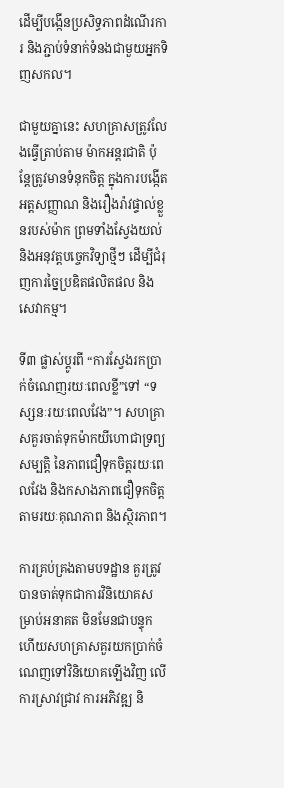ដើម្បីបង្កើនប្រសិទ្ធភាពដំណើរការ និងភ្ជាប់ទំនាក់ទំនងជាមួយអ្នកទិញសកល។

ជាមួយគ្នានេះ សហគ្រាសត្រូវលែងធ្វើត្រាប់តាម ម៉ាកអន្តរជាតិ ប៉ុន្តែត្រូវមានទំនុកចិត្ត ក្នុងការបង្កើតអត្តសញ្ញាណ និងរឿងរ៉ាវផ្ទាល់ខ្លួនរបស់ម៉ាក ព្រមទាំងស្វែងយល់ និងអនុវត្តបច្ចេកវិទ្យាថ្មីៗ ដើម្បីជំរុញការច្នៃប្រឌិតផលិតផល និងសេវាកម្ម។

ទី៣ ផ្លាស់ប្តូរពី “ការស្វែងរកប្រាក់ចំណេញរយៈពេលខ្លី”ទៅ “ទស្សនៈរយៈពេលវែង”។ សហគ្រាសគួរចាត់ទុកម៉ាកយីហោជាទ្រព្យសម្បត្តិ នៃភាពជឿទុកចិត្តរយៈពេលវែង និងកសាងភាពជឿទុកចិត្តតាមរយៈគុណភាព និងស្ថិរភាព។

ការគ្រប់គ្រងតាមបទដ្ឋាន គួរត្រូវបានចាត់ទុកជាការវិនិយោគសម្រាប់អនាគត មិនមែនជាបន្ទុក ហើយសហគ្រាសគួរយកប្រាក់ចំណេញទៅវិនិយោគឡើងវិញ លើការស្រាវជ្រាវ ការអភិវឌ្ឍ និ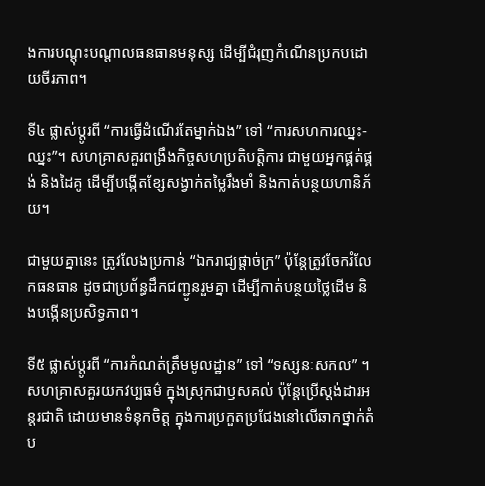ងការបណ្តុះបណ្តាលធនធានមនុស្ស ដើម្បីជំរុញកំណើនប្រកបដោយចីរភាព។

ទី៤ ផ្លាស់ប្តូរពី “ការធ្វើដំណើរតែម្នាក់ឯង” ទៅ “ការសហការឈ្នះ-ឈ្នះ”។ សហគ្រាសគួរពង្រឹងកិច្ចសហប្រតិបត្តិការ ជាមួយអ្នកផ្គត់ផ្គង់ និងដៃគូ ដើម្បីបង្កើតខ្សែសង្វាក់តម្លៃរឹងមាំ និងកាត់បន្ថយហានិភ័យ។

ជាមួយគ្នានេះ ត្រូវលែងប្រកាន់ “ឯករាជ្យផ្តាច់ក្រ” ប៉ុន្តែត្រូវចែករំលែកធនធាន ដូចជាប្រព័ន្ធដឹកជញ្ជូនរួមគ្នា ដើម្បីកាត់បន្ថយថ្លៃដើម និងបង្កើនប្រសិទ្ធភាព។

ទី៥ ផ្លាស់ប្តូរពី “ការកំណត់ត្រឹមមូលដ្ឋាន” ទៅ “ទស្សនៈសកល” ។ សហគ្រាសគួរយកវប្បធម៌ ក្នុងស្រុកជាឫសគល់ ប៉ុន្តែប្រើស្តង់ដារអន្តរជាតិ ដោយមានទំនុកចិត្ត ក្នុងការប្រកួតប្រជែងនៅលើឆាកថ្នាក់តំប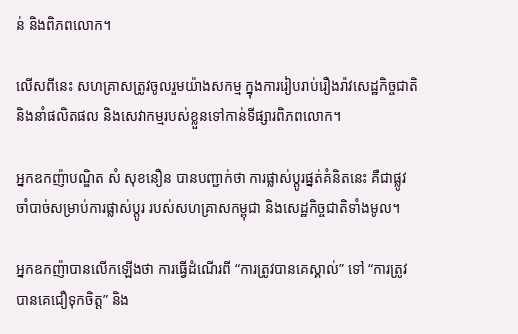ន់ និងពិភពលោក។

លើសពីនេះ សហគ្រាសត្រូវចូលរួមយ៉ាងសកម្ម ក្នុងការរៀបរាប់រឿងរ៉ាវសេដ្ឋកិច្ចជាតិ និងនាំផលិតផល និងសេវាកម្មរបស់ខ្លួនទៅកាន់ទីផ្សារពិភពលោក។

អ្នកឧកញ៉ាបណ្ឌិត សំ សុខនឿន បានបញ្ជាក់ថា ការផ្លាស់ប្តូរផ្នត់គំនិតនេះ គឺជាផ្លូវចាំបាច់សម្រាប់ការផ្លាស់ប្តូរ របស់សហគ្រាសកម្ពុជា និងសេដ្ឋកិច្ចជាតិទាំងមូល។

អ្នកឧកញ៉ាបានលើកឡើងថា ការធ្វើដំណើរពី “ការត្រូវបានគេស្គាល់” ទៅ “ការត្រូវបានគេជឿទុកចិត្ត” និង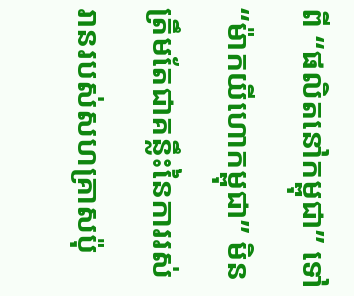ពី “ផលិតនៅកម្ពុជា” ទៅ “ម៉ាកយីហោកម្ពុជា” មិនត្រឹមតែជាគន្លឹះនៃការរស់រានរបស់សហគ្រាសប៉ុ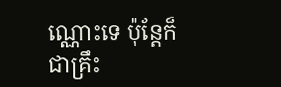ណ្ណោះទេ ប៉ុន្តែក៏ជាគ្រឹះ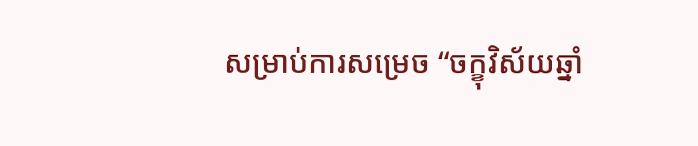សម្រាប់ការសម្រេច “ចក្ខុវិស័យឆ្នាំ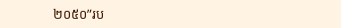២០៥០”រប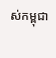ស់កម្ពុជា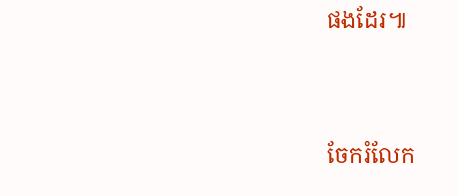ផងដែរ៕


ចែករំលែក